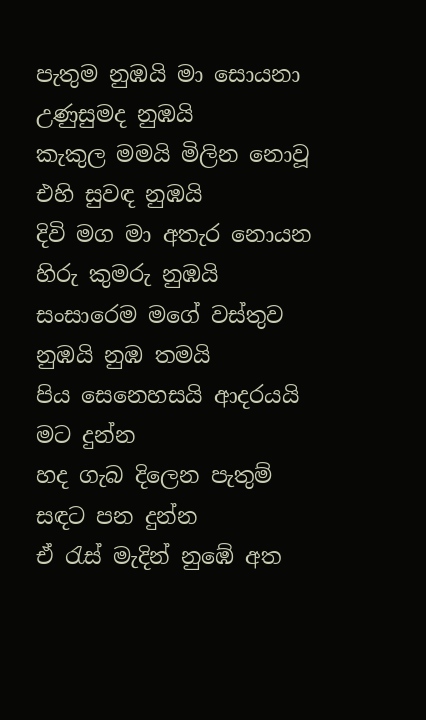පැතුම නුඹයි මා සොයනා උණුසුමද නුඹයි
කැකුල මමයි මිලින නොවූ එහි සුවඳ නුඹයි
දිවි මග මා අතැර නොයන හිරු කුමරු නුඹයි
සංසාරෙම මගේ වස්තුව නුඹයි නුඹ තමයි
පිය සෙනෙහසයි ආදරයයි මට දුන්න
හද ගැබ දිලෙන පැතුම් සඳට පන දුන්න
ඒ රැස් මැදින් නුඹේ අත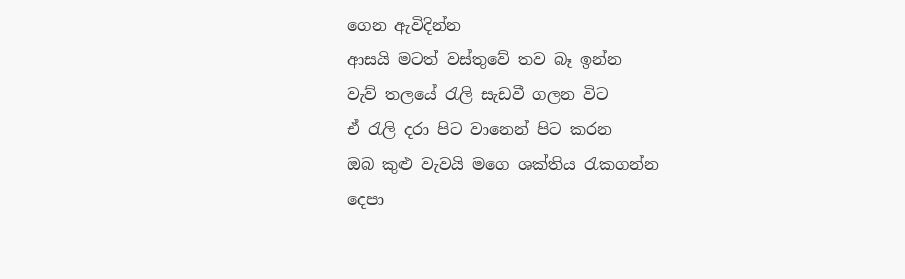ගෙන ඇවිදින්න
ආසයි මටත් වස්තුවේ තව බෑ ඉන්න
වැව් තලයේ රැලි සැඩවී ගලන විට
ඒ රැලි දරා පිට වානෙන් පිට කරන
ඔබ කුළු වැවයි මගෙ ශක්තිය රැකගන්න
දෙපා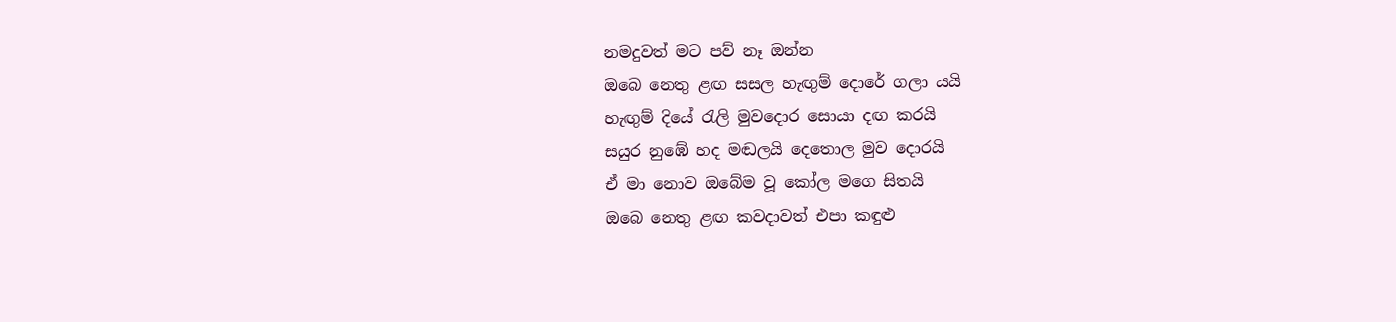නමදුවත් මට පව් නෑ ඔන්න
ඔබෙ නෙතු ළඟ සසල හැඟුම් දොරේ ගලා යයි
හැඟුම් දියේ රැලි මුවදොර සොයා දඟ කරයි
සයුර නුඹේ හද මඬලයි දෙතොල මුව දොරයි
ඒ මා නොව ඔබේම වූ කෝල මගෙ සිතයි
ඔබෙ නෙතු ළඟ කවදාවත් එපා කඳුළු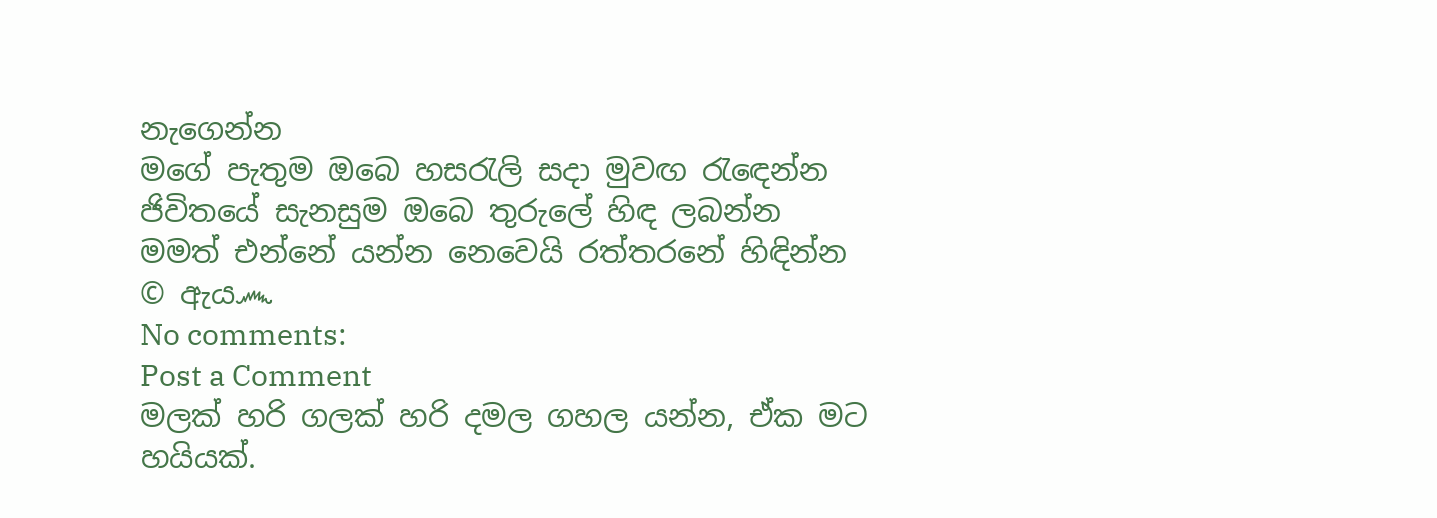නැගෙන්න
මගේ පැතුම ඔබෙ හසරැලි සදා මුවඟ රැඳෙන්න
ජිවිතයේ සැනසුම ඔබෙ තුරුලේ හිඳ ලබන්න
මමත් එන්නේ යන්න නෙවෙයි රත්තරනේ හිඳින්න
© ඇය෴
No comments:
Post a Comment
මලක් හරි ගලක් හරි දමල ගහල යන්න, ඒක මට හයියක්.